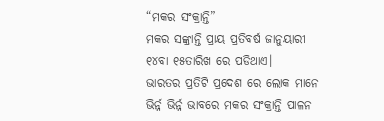“ମକର ସଂକ୍ରାନ୍ତି”
ମକର ସଙ୍କ୍ରାନ୍ତି ପ୍ରାୟ ପ୍ରତିବର୍ଷ ଜାନୁୟାରୀ ୧୪ବା ୧୫ତାରିଖ ରେ ପଡିଥାଏ।
ଭାରତର ପ୍ରତିଟି ପ୍ରଦେଶ ରେ ଲୋକ ମାନେ ଭିର୍ନ୍ନ ଭିର୍ନ୍ନ ଭାବରେ ମକର ସଂକ୍ରାନ୍ତି ପାଳନ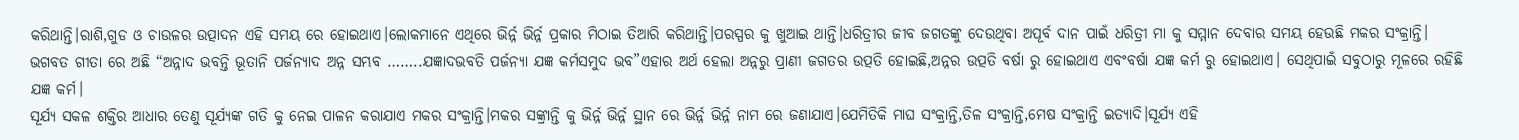କରିଥାନ୍ତି।ରାଶି,ଗୁଡ ଓ ଚାଉଳର ଉତ୍ପାଦନ ଏହି ସମୟ ରେ ହୋଇଥାଏ।ଲୋକମାନେ ଏଥିରେ ଭିର୍ନ୍ନ ଭିର୍ନ୍ନ ପ୍ରକାର ମିଠାଇ ତିଆରି କରିଥାନ୍ତି।ପରସ୍ପର କୁ ଖୁଆଇ ଥାନ୍ତି।ଧରିତ୍ରୀର ଜୀବ ଜଗତଙ୍କୁ ଦେଉଥିବା ଅପୂର୍ବ ଦାନ ପାଇଁ ଧରିତ୍ରୀ ମା କୁ ସମ୍ମାନ ଦେବାର ସମୟ ହେଉଛି ମକର ସଂକ୍ରାନ୍ତି।
ଭଗବତ ଗୀତା ରେ ଅଛି “ଅନ୍ନାଦ ଭବନ୍ତି ଭୂତାନି ପର୍ଜନ୍ୟାଦ ଅନ୍ନ ସମ୍ଭବ ……..ଯଜ୍ଞାଦଭବତି ପର୍ଜନ୍ୟା ଯଜ୍ଞ କର୍ମସମୁଦ ଭବ”ଏହାର ଅର୍ଥ ହେଲା ଅନ୍ନରୁ ପ୍ରାଣୀ ଜଗତର ଉତ୍ପତି ହୋଇଛି,ଅନ୍ନର ଉତ୍ପତି ବର୍ଷା ରୁ ହୋଇଥାଏ ଏବଂବର୍ଷା ଯଜ୍ଞ କର୍ମ ରୁ ହୋଇଥାଏ। ସେଥିପାଇଁ ସବୁଠାରୁ ମୂଳରେ ରହିଛି ଯଜ୍ଞ କର୍ମ।
ସୂର୍ଯ୍ୟ ସକଳ ଶକ୍ତିର ଆଧାର ତେଣୁ ସୂର୍ଯ୍ୟଙ୍କ ଗତି କୁ ନେଇ ପାଳନ କରାଯାଏ ମକର ସଂକ୍ରାନ୍ତି।ମକର ସଙ୍କ୍ରାନ୍ତି କୁ ଭିର୍ନ୍ନ ଭିର୍ନ୍ନ ସ୍ଥାନ ରେ ଭିର୍ନ୍ନ ଭିର୍ନ୍ନ ନାମ ରେ ଜଣାଯାଏ।ଯେମିତିକି ମାଘ ସଂକ୍ରାନ୍ତି,ତିଳ ସଂକ୍ରାନ୍ତି,ମେଷ ସଂକ୍ରାନ୍ତି ଇତ୍ୟାଦି।ସୂର୍ଯ୍ୟ ଏହି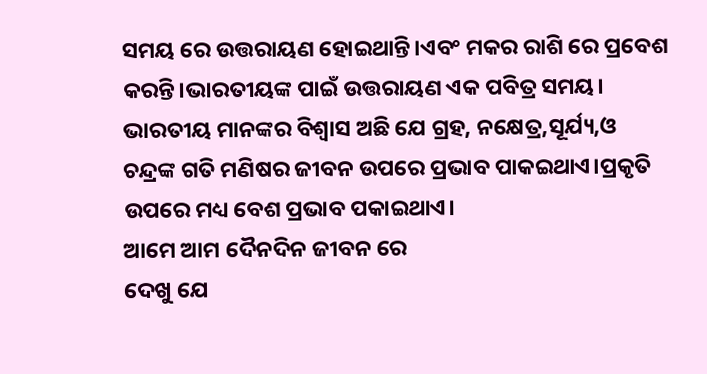ସମୟ ରେ ଉତ୍ତରାୟଣ ହୋଇଥାନ୍ତି।ଏବଂ ମକର ରାଶି ରେ ପ୍ରବେଶ କରନ୍ତି।ଭାରତୀୟଙ୍କ ପାଇଁ ଉତ୍ତରାୟଣ ଏକ ପବିତ୍ର ସମୟ।
ଭାରତୀୟ ମାନଙ୍କର ବିଶ୍ଵାସ ଅଛି ଯେ ଗ୍ରହ, ନକ୍ଷେତ୍ର,ସୂର୍ଯ୍ୟ,ଓ ଚନ୍ଦ୍ରଙ୍କ ଗତି ମଣିଷର ଜୀବନ ଉପରେ ପ୍ରଭାବ ପାକଇଥାଏ।ପ୍ରକୃତି ଉପରେ ମଧ୍ୟ ବେଶ ପ୍ରଭାବ ପକାଇଥାଏ।
ଆମେ ଆମ ଦୈନଦିନ ଜୀବନ ରେ
ଦେଖୁ ଯେ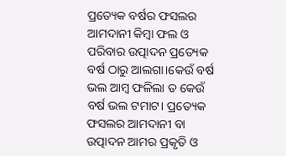ପ୍ରତ୍ୟେକ ବର୍ଷର ଫସଲର ଆମଦାନୀ କିମ୍ବା ଫଲ ଓ ପରିବାର ଉତ୍ପାଦନ ପ୍ରତ୍ୟେକ ବର୍ଷ ଠାରୁ ଆଲଗା।କେଉଁ ବର୍ଷ ଭଲ ଆମ୍ବ ଫଳିଲା ତ କେଉଁ ବର୍ଷ ଭଲ ଟମାଟ। ପ୍ରତ୍ୟେକ ଫସଲର ଆମଦାନୀ ବା ଉତ୍ପାଦନ ଆମର ପ୍ରକୃତି ଓ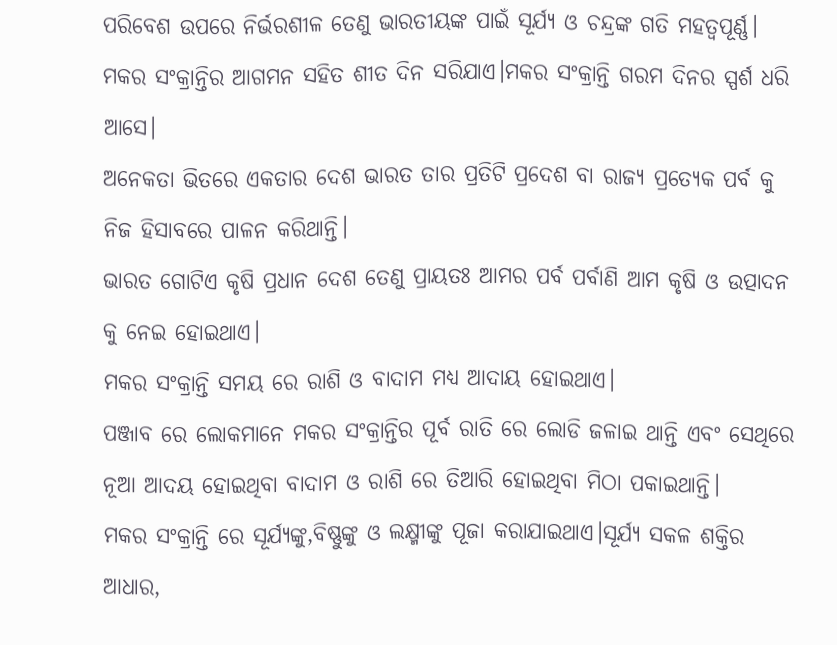ପରିବେଶ ଉପରେ ନିର୍ଭରଶୀଳ ତେଣୁ ଭାରତୀୟଙ୍କ ପାଇଁ ସୂର୍ଯ୍ୟ ଓ ଚନ୍ଦ୍ରଙ୍କ ଗତି ମହତ୍ବପୂର୍ଣ୍ଣ।
ମକର ସଂକ୍ରାନ୍ତିର ଆଗମନ ସହିତ ଶୀତ ଦିନ ସରିଯାଏ।ମକର ସଂକ୍ରାନ୍ତି ଗରମ ଦିନର ସ୍ପର୍ଶ ଧରି ଆସେ।
ଅନେକତା ଭିତରେ ଏକତାର ଦେଶ ଭାରତ ତାର ପ୍ରତିଟି ପ୍ରଦେଶ ବା ରାଜ୍ୟ ପ୍ରତ୍ୟେକ ପର୍ବ କୁ ନିଜ ହିସାବରେ ପାଳନ କରିଥାନ୍ତି।
ଭାରତ ଗୋଟିଏ କୃଷି ପ୍ରଧାନ ଦେଶ ତେଣୁ ପ୍ରାୟତଃ ଆମର ପର୍ବ ପର୍ବାଣି ଆମ କୃଷି ଓ ଉତ୍ପାଦନ କୁ ନେଇ ହୋଇଥାଏ।
ମକର ସଂକ୍ରାନ୍ତି ସମୟ ରେ ରାଶି ଓ ବାଦାମ ମଧ୍ୟ ଆଦାୟ ହୋଇଥାଏ।
ପଞ୍ଜାବ ରେ ଲୋକମାନେ ମକର ସଂକ୍ରାନ୍ତିର ପୂର୍ବ ରାତି ରେ ଲୋଡି ଜଳାଇ ଥାନ୍ତି ଏବଂ ସେଥିରେ ନୂଆ ଆଦୟ ହୋଇଥିବା ବାଦାମ ଓ ରାଶି ରେ ତିଆରି ହୋଇଥିବା ମିଠା ପକାଇଥାନ୍ତି।
ମକର ସଂକ୍ରାନ୍ତି ରେ ସୂର୍ଯ୍ୟଙ୍କୁ,ବିଷ୍ଣୁଙ୍କୁ ଓ ଲକ୍ଷ୍ମୀଙ୍କୁ ପୂଜା କରାଯାଇଥାଏ।ସୂର୍ଯ୍ୟ ସକଳ ଶକ୍ତିର ଆଧାର,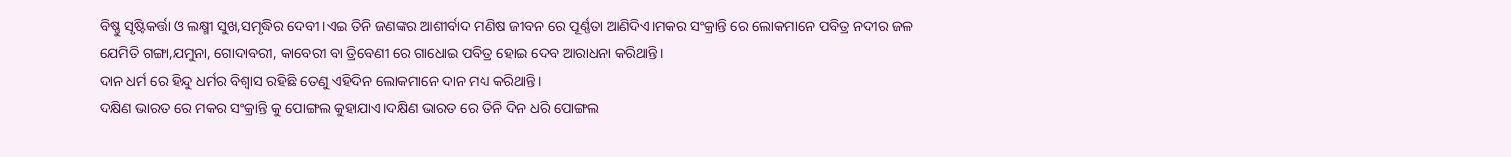ବିଷ୍ଣୁ ସୃଷ୍ଟିକର୍ତ୍ତା ଓ ଲକ୍ଷ୍ମୀ ସୁଖ,ସମୃଦ୍ଧିର ଦେବୀ।ଏଇ ତିନି ଜଣଙ୍କର ଆଶୀର୍ବାଦ ମଣିଷ ଜୀବନ ରେ ପୂର୍ଣ୍ଣତା ଆଣିଦିଏ।ମକର ସଂକ୍ରାନ୍ତି ରେ ଲୋକମାନେ ପବିତ୍ର ନଦୀର ଜଳ ଯେମିତି ଗଙ୍ଗା,ଯମୁନା, ଗୋଦାବରୀ, କାବେରୀ ବା ତ୍ରିବେଣୀ ରେ ଗାଧୋଇ ପବିତ୍ର ହୋଇ ଦେବ ଆରାଧନା କରିଥାନ୍ତି।
ଦାନ ଧର୍ମ ରେ ହିନ୍ଦୁ ଧର୍ମର ବିଶ୍ଵାସ ରହିଛି ତେଣୁ ଏହିଦିନ ଲୋକମାନେ ଦାନ ମଧ୍ୟ କରିଥାନ୍ତି।
ଦକ୍ଷିଣ ଭାରତ ରେ ମକର ସଂକ୍ରାନ୍ତି କୁ ପୋଙ୍ଗଲ କୁହାଯାଏ।ଦକ୍ଷିଣ ଭାରତ ରେ ତିନି ଦିନ ଧରି ପୋଙ୍ଗଲ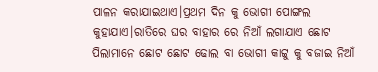ପାଳନ କରାଯାଇଥାଏ।ପ୍ରଥମ ଦିନ କୁ ଭୋଗୀ ପୋଙ୍ଗଲ କୁହାଯାଏ।ରାତିରେ ଘର ବାହାର ରେ ନିଆଁ ଲଗାଯାଏ ଛୋଟ ପିଲାମାନେ ଛୋଟ ଛୋଟ ଢୋଲ ବା ଭୋଗୀ କାଟ୍ଟୁ କୁ ବଜାଇ ନିଆଁ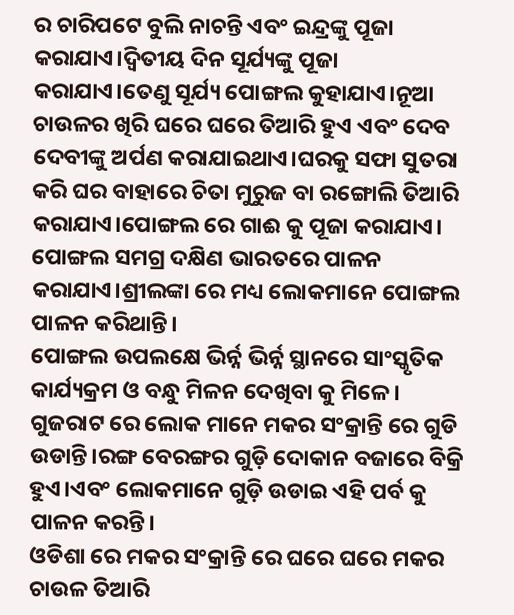ର ଚାରିପଟେ ବୁଲି ନାଚନ୍ତି ଏବଂ ଇନ୍ଦ୍ରଙ୍କୁ ପୂଜା କରାଯାଏ।ଦ୍ଵିତୀୟ ଦିନ ସୂର୍ଯ୍ୟଙ୍କୁ ପୂଜା କରାଯାଏ।ତେଣୁ ସୂର୍ଯ୍ୟ ପୋଙ୍ଗଲ କୁହାଯାଏ।ନୂଆ ଚାଉଳର ଖିରି ଘରେ ଘରେ ତିଆରି ହୁଏ ଏବଂ ଦେବ ଦେବୀଙ୍କୁ ଅର୍ପଣ କରାଯାଇଥାଏ।ଘରକୁ ସଫା ସୁତରା କରି ଘର ବାହାରେ ଚିତା ମୁରୁଜ ବା ରଙ୍ଗୋଲି ତିଆରି କରାଯାଏ।ପୋଙ୍ଗଲ ରେ ଗାଈ କୁ ପୂଜା କରାଯାଏ। ପୋଙ୍ଗଲ ସମଗ୍ର ଦକ୍ଷିଣ ଭାରତରେ ପାଳନ କରାଯାଏ।ଶ୍ରୀଲଙ୍କା ରେ ମଧ୍ୟ ଲୋକମାନେ ପୋଙ୍ଗଲ ପାଳନ କରିଥାନ୍ତି।
ପୋଙ୍ଗଲ ଉପଲକ୍ଷେ ଭିର୍ନ୍ନ ଭିର୍ନ୍ନ ସ୍ଥାନରେ ସାଂସ୍କୃତିକ କାର୍ଯ୍ୟକ୍ରମ ଓ ବନ୍ଧୁ ମିଳନ ଦେଖିବା କୁ ମିଳେ।
ଗୁଜରାଟ ରେ ଲୋକ ମାନେ ମକର ସଂକ୍ରାନ୍ତି ରେ ଗୁଡି ଉଡାନ୍ତି।ରଙ୍ଗ ବେରଙ୍ଗର ଗୁଡ଼ି ଦୋକାନ ବଜାରେ ବିକ୍ରି ହୁଏ।ଏବଂ ଲୋକମାନେ ଗୁଡ଼ି ଉଡାଇ ଏହି ପର୍ବ କୁ ପାଳନ କରନ୍ତି।
ଓଡିଶା ରେ ମକର ସଂକ୍ରାନ୍ତି ରେ ଘରେ ଘରେ ମକର ଚାଉଳ ତିଆରି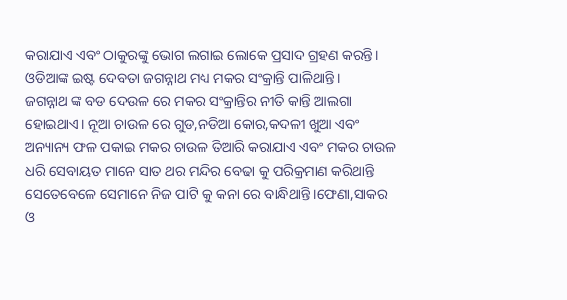କରାଯାଏ ଏବଂ ଠାକୁରଙ୍କୁ ଭୋଗ ଲଗାଇ ଲୋକେ ପ୍ରସାଦ ଗ୍ରହଣ କରନ୍ତି।
ଓଡିଆଙ୍କ ଇଷ୍ଟ ଦେବତା ଜଗନ୍ନାଥ ମଧ୍ୟ ମକର ସଂକ୍ରାନ୍ତି ପାଳିଥାନ୍ତି।
ଜଗନ୍ନାଥ ଙ୍କ ବଡ ଦେଉଳ ରେ ମକର ସଂକ୍ରାନ୍ତିର ନୀତି କାନ୍ତି ଆଲଗା ହୋଇଥାଏ। ନୂଆ ଚାଉଳ ରେ ଗୁଡ,ନଡିଆ କୋର,କଦଳୀ ଖୁଆ ଏବଂ ଅନ୍ୟାନ୍ୟ ଫଳ ପକାଇ ମକର ଚାଉଳ ତିଆରି କରାଯାଏ ଏବଂ ମକର ଚାଉଳ ଧରି ସେବାୟତ ମାନେ ସାତ ଥର ମନ୍ଦିର ବେଢା କୁ ପରିକ୍ରମାଣ କରିଥାନ୍ତି ସେତେବେଳେ ସେମାନେ ନିଜ ପାଟି କୁ କନା ରେ ବାନ୍ଧିଥାନ୍ତି।ଫେଣା,ସାକର ଓ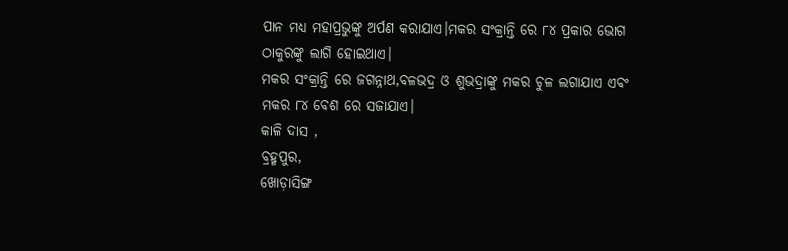ପାନ ମଧ୍ୟ ମହାପ୍ରଭୁଙ୍କୁ ଅର୍ପଣ କରାଯାଏ।ମକର ସଂକ୍ରାନ୍ତି ରେ ୮୪ ପ୍ରକାର ଭୋଗ ଠାକୁରଙ୍କୁ ଲାଗି ହୋଇଥାଏ।
ମକର ସଂକ୍ରାନ୍ତି ରେ ଜଗନ୍ନାଥ,ବଳଭଦ୍ର ଓ ଶୁଭଦ୍ରାଙ୍କୁ ମକର ଚୁଳ ଲଗାଯାଏ ଏବଂ ମକର ୮୪ ବେଶ ରେ ସଜାଯାଏ।
କାଳି ଦାସ ,
ବ୍ରହ୍ମପୁର,
ଖୋଡ଼ାସିଙ୍ଗ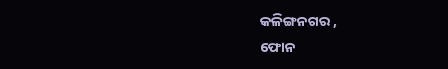କଳିଙ୍ଗନଗର ,
ଫୋନ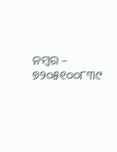ନମ୍ବର – ୭୨୦୫୧୦୦୮୩୯